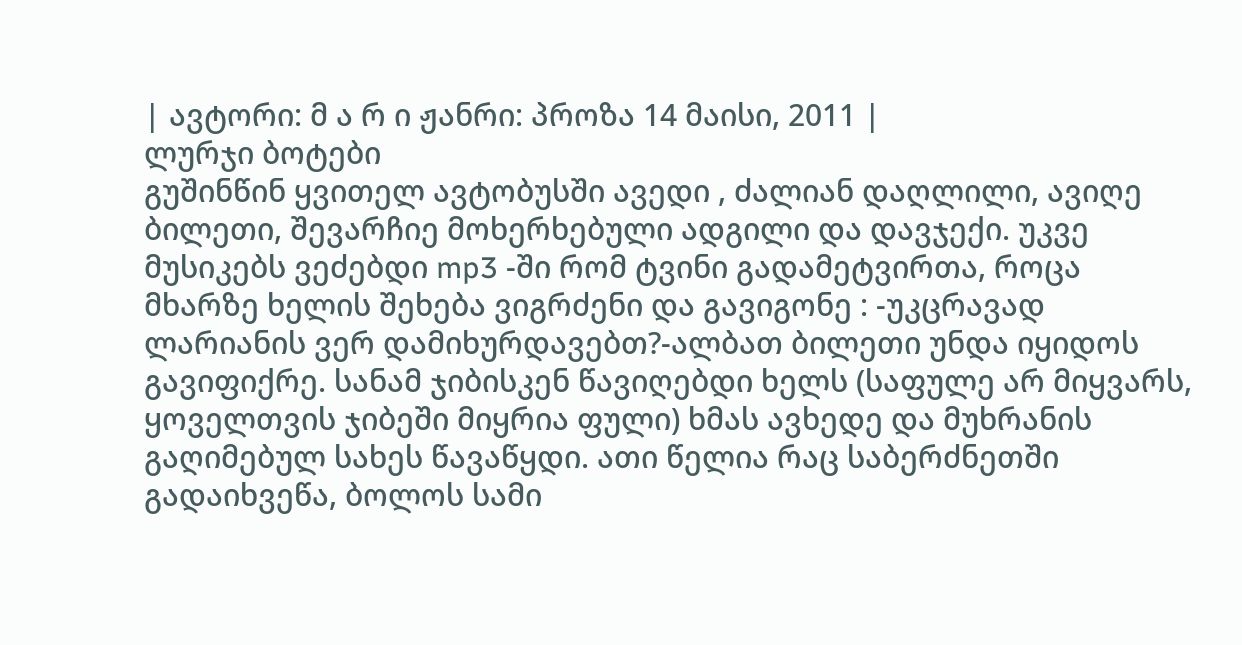| ავტორი: მ ა რ ი ჟანრი: პროზა 14 მაისი, 2011 |
ლურჯი ბოტები
გუშინწინ ყვითელ ავტობუსში ავედი , ძალიან დაღლილი, ავიღე ბილეთი, შევარჩიე მოხერხებული ადგილი და დავჯექი. უკვე მუსიკებს ვეძებდი mp3 -ში რომ ტვინი გადამეტვირთა, როცა მხარზე ხელის შეხება ვიგრძენი და გავიგონე : -უკცრავად ლარიანის ვერ დამიხურდავებთ?-ალბათ ბილეთი უნდა იყიდოს გავიფიქრე. სანამ ჯიბისკენ წავიღებდი ხელს (საფულე არ მიყვარს, ყოველთვის ჯიბეში მიყრია ფული) ხმას ავხედე და მუხრანის გაღიმებულ სახეს წავაწყდი. ათი წელია რაც საბერძნეთში გადაიხვეწა, ბოლოს სამი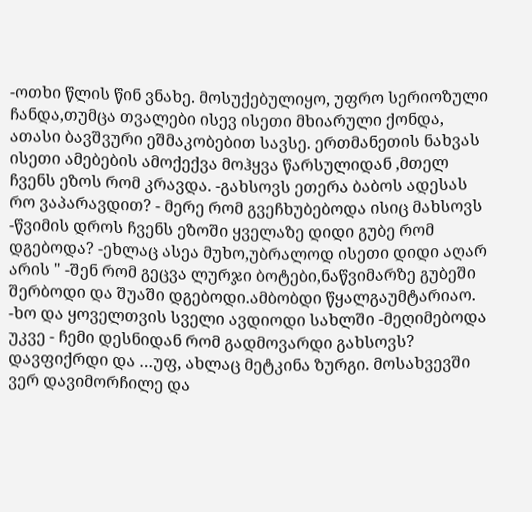-ოთხი წლის წინ ვნახე. მოსუქებულიყო, უფრო სერიოზული ჩანდა,თუმცა თვალები ისევ ისეთი მხიარული ქონდა, ათასი ბავშვური ეშმაკობებით სავსე. ერთმანეთის ნახვას ისეთი ამებების ამოქექვა მოჰყვა წარსულიდან ,მთელ ჩვენს ეზოს რომ კრავდა. -გახსოვს ეთერა ბაბოს ადესას რო ვაპარავდით? - მერე რომ გვეჩხუბებოდა ისიც მახსოვს -წვიმის დროს ჩვენს ეზოში ყველაზე დიდი გუბე რომ დგებოდა? -ეხლაც ასეა მუხო,უბრალოდ ისეთი დიდი აღარ არის " -შენ რომ გეცვა ლურჯი ბოტები,ნაწვიმარზე გუბეში შერბოდი და შუაში დგებოდი.ამბობდი წყალგაუმტარიაო. -ხო და ყოველთვის სველი ავდიოდი სახლში -მეღიმებოდა უკვე - ჩემი დესნიდან რომ გადმოვარდი გახსოვს? დავფიქრდი და …უფ, ახლაც მეტკინა ზურგი. მოსახვევში ვერ დავიმორჩილე და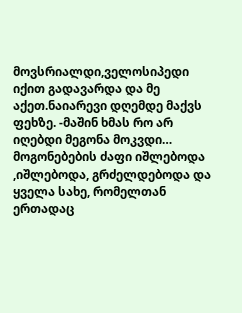მოვსრიალდი,ველოსიპედი იქით გადავარდა და მე აქეთ.ნაიარევი დღემდე მაქვს ფეხზე. -მაშინ ხმას რო არ იღებდი მეგონა მოკვდი… მოგონებების ძაფი იშლებოდა ,იშლებოდა, გრძელდებოდა და ყველა სახე, რომელთან ერთადაც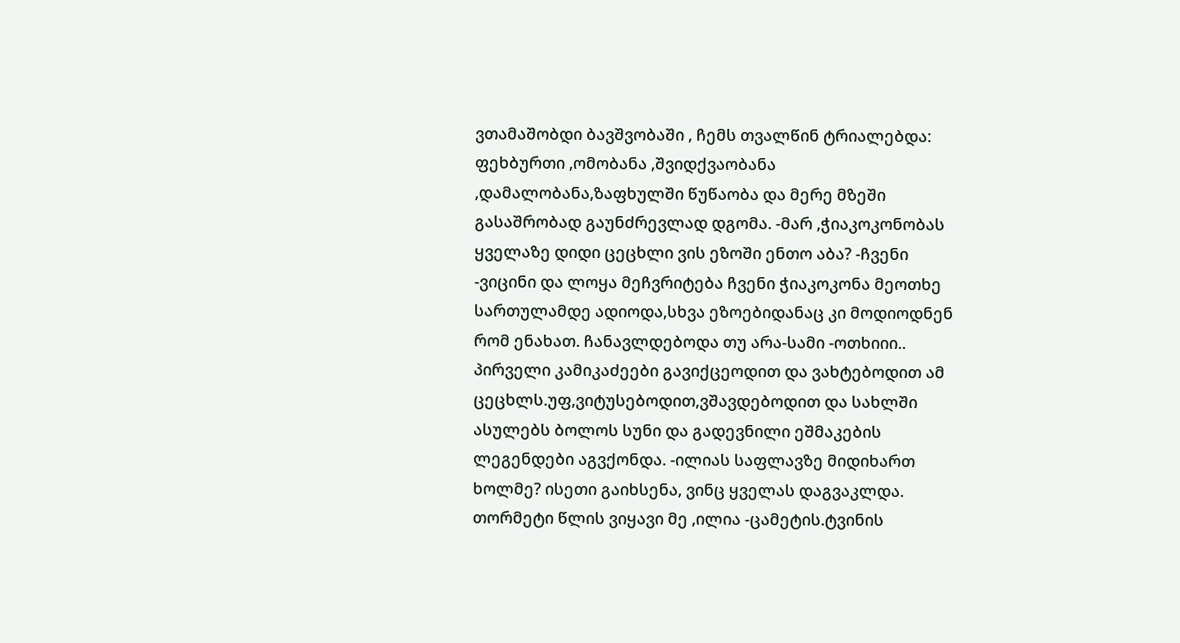ვთამაშობდი ბავშვობაში , ჩემს თვალწინ ტრიალებდა: ფეხბურთი ,ომობანა ,შვიდქვაობანა ,დამალობანა,ზაფხულში წუწაობა და მერე მზეში გასაშრობად გაუნძრევლად დგომა. -მარ ,ჭიაკოკონობას ყველაზე დიდი ცეცხლი ვის ეზოში ენთო აბა? -ჩვენი -ვიცინი და ლოყა მეჩვრიტება ჩვენი ჭიაკოკონა მეოთხე სართულამდე ადიოდა,სხვა ეზოებიდანაც კი მოდიოდნენ რომ ენახათ. ჩანავლდებოდა თუ არა-სამი -ოთხიიი.. პირველი კამიკაძეები გავიქცეოდით და ვახტებოდით ამ ცეცხლს.უფ,ვიტუსებოდით,ვშავდებოდით და სახლში ასულებს ბოლოს სუნი და გადევნილი ეშმაკების ლეგენდები აგვქონდა. -ილიას საფლავზე მიდიხართ ხოლმე? ისეთი გაიხსენა, ვინც ყველას დაგვაკლდა. თორმეტი წლის ვიყავი მე ,ილია -ცამეტის.ტვინის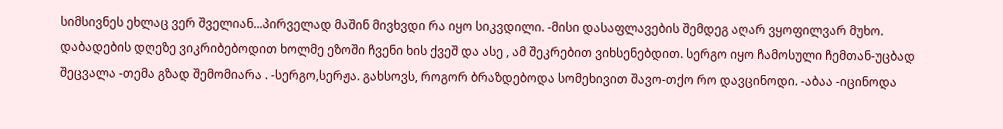სიმსივნეს ეხლაც ვერ შველიან...პირველად მაშინ მივხვდი რა იყო სიკვდილი. -მისი დასაფლავების შემდეგ აღარ ვყოფილვარ მუხო. დაბადების დღეზე ვიკრიბებოდით ხოლმე ეზოში ჩვენი ხის ქვეშ და ასე , ამ შეკრებით ვიხსენებდით. სერგო იყო ჩამოსული ჩემთან-უცბად შეცვალა -თემა გზად შემომიარა . -სერგო,სერჟა. გახსოვს, როგორ ბრაზდებოდა სომეხივით შავო-თქო რო დავცინოდი. -აბაა -იცინოდა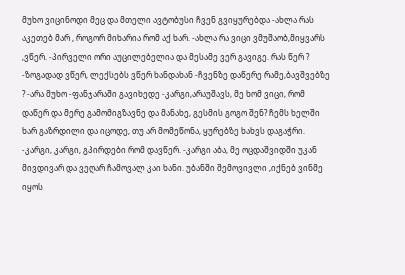მუხო ვიცინოდი მეც და მთელი ავტობუსი ჩვენ გვიყურებდა -ახლა რას აკეთებ მარ , როგორ მიხარია რომ აქ ხარ. -ახლა რა ვიცი ვმუშაობ,მიყვარს ,ვწერ. -პირველი ორი აუცილებელია და მესამე ვერ გავიგე. რას წერ ? -ზოგადად ვწერ, ლექსებს ვწერ ხანდახან -ჩვენზე დაწერე რამე,ბავშვებზე ? -არა მუხო -ფანჯარაში გავიხედე -კარგი,არაუშავს, მე ხომ ვიცი, რომ დაწერ და მერე გამომიგზავნე და მანახე, გესმის გოგო შენ? ჩემს ხელში ხარ გაზრდილი და იცოდე, თუ არ მომეწონა, ყურებზე ხახვს დაგაჭრი. -კარგი, კარგი, გპირდები რომ დავწერ. -კარგი აბა, მე ოცდაშვიდში უკან მივდივარ და ვეღარ ჩამოვალ კაი ხანი. უბანში შემოვივლი ,იქნებ ვინმე იყოს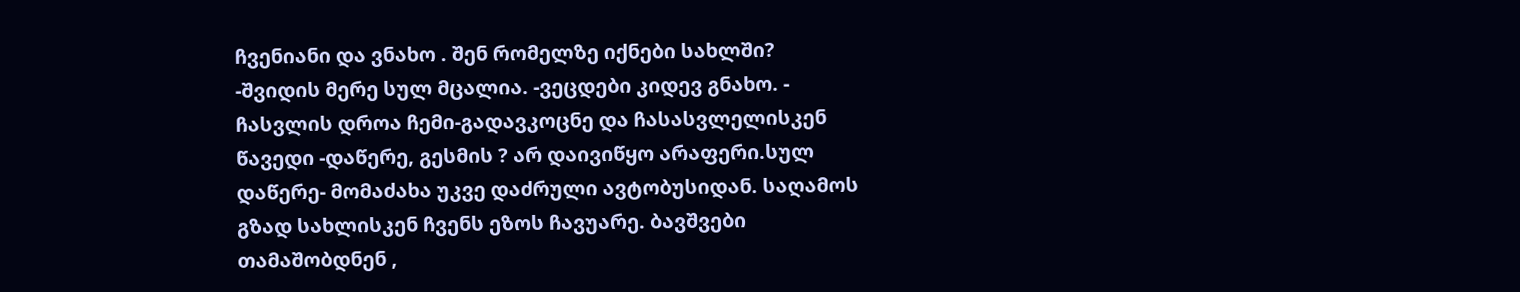ჩვენიანი და ვნახო . შენ რომელზე იქნები სახლში? -შვიდის მერე სულ მცალია. -ვეცდები კიდევ გნახო. - ჩასვლის დროა ჩემი-გადავკოცნე და ჩასასვლელისკენ წავედი -დაწერე, გესმის ? არ დაივიწყო არაფერი.სულ დაწერე- მომაძახა უკვე დაძრული ავტობუსიდან. საღამოს გზად სახლისკენ ჩვენს ეზოს ჩავუარე. ბავშვები თამაშობდნენ ,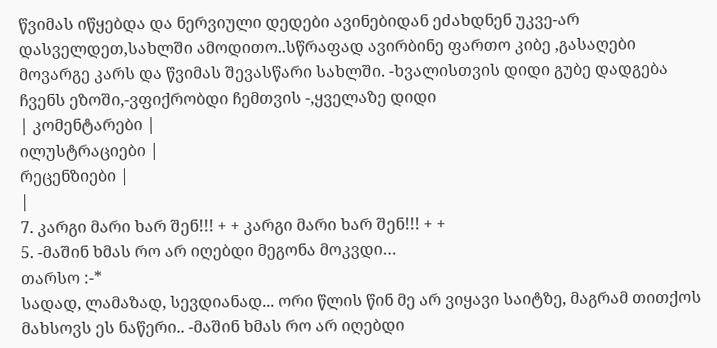წვიმას იწყებდა და ნერვიული დედები ავინებიდან ეძახდნენ უკვე-არ დასველდეთ,სახლში ამოდითო..სწრაფად ავირბინე ფართო კიბე ,გასაღები მოვარგე კარს და წვიმას შევასწარი სახლში. -ხვალისთვის დიდი გუბე დადგება ჩვენს ეზოში,-ვფიქრობდი ჩემთვის -,ყველაზე დიდი
| კომენტარები |
ილუსტრაციები |
რეცენზიები |
|
7. კარგი მარი ხარ შენ!!! + + კარგი მარი ხარ შენ!!! + +
5. -მაშინ ხმას რო არ იღებდი მეგონა მოკვდი…
თარსო :-*
სადად, ლამაზად, სევდიანად... ორი წლის წინ მე არ ვიყავი საიტზე, მაგრამ თითქოს მახსოვს ეს ნაწერი.. -მაშინ ხმას რო არ იღებდი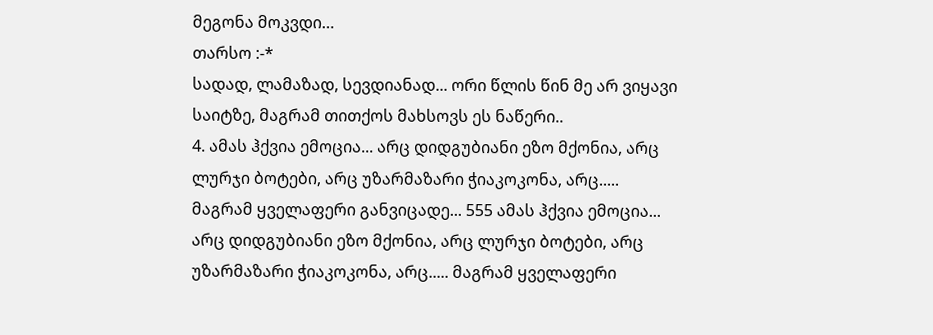მეგონა მოკვდი…
თარსო :-*
სადად, ლამაზად, სევდიანად... ორი წლის წინ მე არ ვიყავი საიტზე, მაგრამ თითქოს მახსოვს ეს ნაწერი..
4. ამას ჰქვია ემოცია... არც დიდგუბიანი ეზო მქონია, არც ლურჯი ბოტები, არც უზარმაზარი ჭიაკოკონა, არც..... მაგრამ ყველაფერი განვიცადე... 555 ამას ჰქვია ემოცია... არც დიდგუბიანი ეზო მქონია, არც ლურჯი ბოტები, არც უზარმაზარი ჭიაკოკონა, არც..... მაგრამ ყველაფერი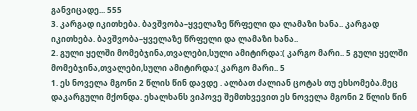განვიცადე... 555
3. კარგად იკითხება. ბავშვობა–ყველაზე წრფელი და ლამაზი ხანა.. კარგად იკითხება. ბავშვობა–ყველაზე წრფელი და ლამაზი ხანა..
2. გული ყელში მომებჯინა,თვალები,სული ამიტირდა:( კარგო მარი.. 5 გული ყელში მომებჯინა,თვალები,სული ამიტირდა:( კარგო მარი.. 5
1. ეს ნოველა მგონი 2 წლის წინ დავდე . ალბათ ძალიან ცოტას თუ ეხსომება.მეც დაკარგული მქონდა. ეხალხანს ვიპოვე შემთხვევით ეს ნოველა მგონი 2 წლის წინ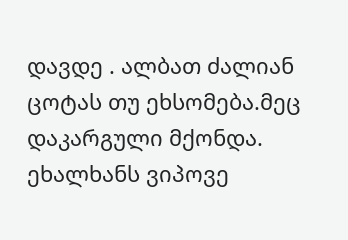დავდე . ალბათ ძალიან ცოტას თუ ეხსომება.მეც დაკარგული მქონდა. ეხალხანს ვიპოვე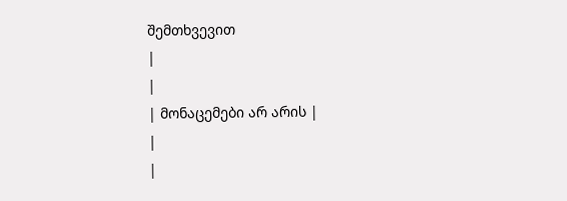შემთხვევით
|
|
| მონაცემები არ არის |
|
|